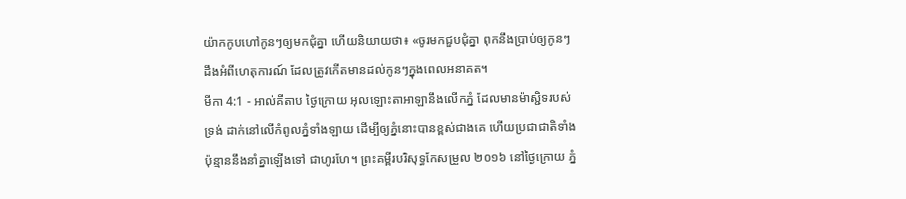យ៉ាកកូបហៅកូនៗឲ្យមកជុំគ្នា ហើយនិយាយថា៖ «ចូរមកជួបជុំគ្នា ពុកនឹងប្រាប់ឲ្យកូនៗដឹងអំពីហេតុការណ៍ ដែលត្រូវកើតមានដល់កូនៗក្នុងពេលអនាគត។
មីកា 4:1 - អាល់គីតាប ថ្ងៃក្រោយ អុលឡោះតាអាឡានឹងលើកភ្នំ ដែលមានម៉ាស្ជិទរបស់ទ្រង់ ដាក់នៅលើកំពូលភ្នំទាំងឡាយ ដើម្បីឲ្យភ្នំនោះបានខ្ពស់ជាងគេ ហើយប្រជាជាតិទាំងប៉ុន្មាននឹងនាំគ្នាឡើងទៅ ជាហូរហែ។ ព្រះគម្ពីរបរិសុទ្ធកែសម្រួល ២០១៦ នៅថ្ងៃក្រោយ ភ្នំ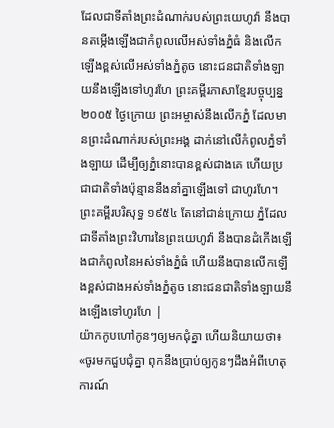ដែលជាទីតាំងព្រះដំណាក់របស់ព្រះយេហូវ៉ា នឹងបានតម្កើងឡើងជាកំពូលលើអស់ទាំងភ្នំធំ និងលើកឡើងខ្ពស់លើអស់ទាំងភ្នំតូច នោះជនជាតិទាំងឡាយនឹងឡើងទៅហូរហែ ព្រះគម្ពីរភាសាខ្មែរបច្ចុប្បន្ន ២០០៥ ថ្ងៃក្រោយ ព្រះអម្ចាស់នឹងលើកភ្នំ ដែលមានព្រះដំណាក់របស់ព្រះអង្គ ដាក់នៅលើកំពូលភ្នំទាំងឡាយ ដើម្បីឲ្យភ្នំនោះបានខ្ពស់ជាងគេ ហើយប្រជាជាតិទាំងប៉ុន្មាននឹងនាំគ្នាឡើងទៅ ជាហូរហែ។ ព្រះគម្ពីរបរិសុទ្ធ ១៩៥៤ តែនៅជាន់ក្រោយ ភ្នំដែលជាទីតាំងព្រះវិហារនៃព្រះយេហូវ៉ា នឹងបានដំកើងឡើងជាកំពូលនៃអស់ទាំងភ្នំធំ ហើយនឹងបានលើកឡើងខ្ពស់ជាងអស់ទាំងភ្នំតូច នោះជនជាតិទាំងឡាយនឹងឡើងទៅហូរហែ |
យ៉ាកកូបហៅកូនៗឲ្យមកជុំគ្នា ហើយនិយាយថា៖ «ចូរមកជួបជុំគ្នា ពុកនឹងប្រាប់ឲ្យកូនៗដឹងអំពីហេតុការណ៍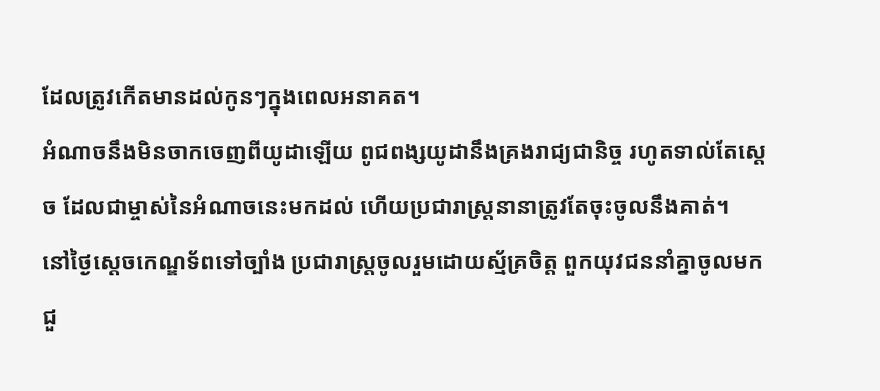ដែលត្រូវកើតមានដល់កូនៗក្នុងពេលអនាគត។
អំណាចនឹងមិនចាកចេញពីយូដាឡើយ ពូជពង្សយូដានឹងគ្រងរាជ្យជានិច្ច រហូតទាល់តែស្តេច ដែលជាម្ចាស់នៃអំណាចនេះមកដល់ ហើយប្រជារាស្ត្រនានាត្រូវតែចុះចូលនឹងគាត់។
នៅថ្ងៃស្តេចកេណ្ឌទ័ពទៅច្បាំង ប្រជារាស្ត្រចូលរួមដោយស្ម័គ្រចិត្ត ពួកយុវជននាំគ្នាចូលមកជួ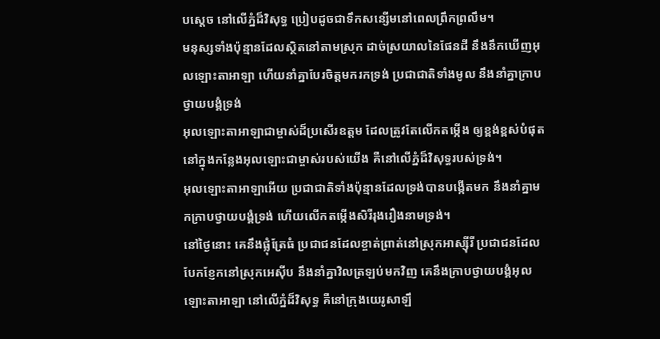បស្តេច នៅលើភ្នំដ៏វិសុទ្ធ ប្រៀបដូចជាទឹកសន្សើមនៅពេលព្រឹកព្រលឹម។
មនុស្សទាំងប៉ុន្មានដែលស្ថិតនៅតាមស្រុក ដាច់ស្រយាលនៃផែនដី នឹងនឹកឃើញអុលឡោះតាអាឡា ហើយនាំគ្នាបែរចិត្តមករកទ្រង់ ប្រជាជាតិទាំងមូល នឹងនាំគ្នាក្រាប ថ្វាយបង្គំទ្រង់
អុលឡោះតាអាឡាជាម្ចាស់ដ៏ប្រសើរឧត្ដម ដែលត្រូវតែលើកតម្កើង ឲ្យខ្ពង់ខ្ពស់បំផុត នៅក្នុងកន្លែងអុលឡោះជាម្ចាស់របស់យើង គឺនៅលើភ្នំដ៏វិសុទ្ធរបស់ទ្រង់។
អុលឡោះតាអាឡាអើយ ប្រជាជាតិទាំងប៉ុន្មានដែលទ្រង់បានបង្កើតមក នឹងនាំគ្នាមកក្រាបថ្វាយបង្គំទ្រង់ ហើយលើកតម្កើងសិរីរុងរឿងនាមទ្រង់។
នៅថ្ងៃនោះ គេនឹងផ្លុំត្រែធំ ប្រជាជនដែលខ្ចាត់ព្រាត់នៅស្រុកអាស្ស៊ីរី ប្រជាជនដែលបែកខ្ញែកនៅស្រុកអេស៊ីប នឹងនាំគ្នាវិលត្រឡប់មកវិញ គេនឹងក្រាបថ្វាយបង្គំអុលឡោះតាអាឡា នៅលើភ្នំដ៏វិសុទ្ធ គឺនៅក្រុងយេរូសាឡឹ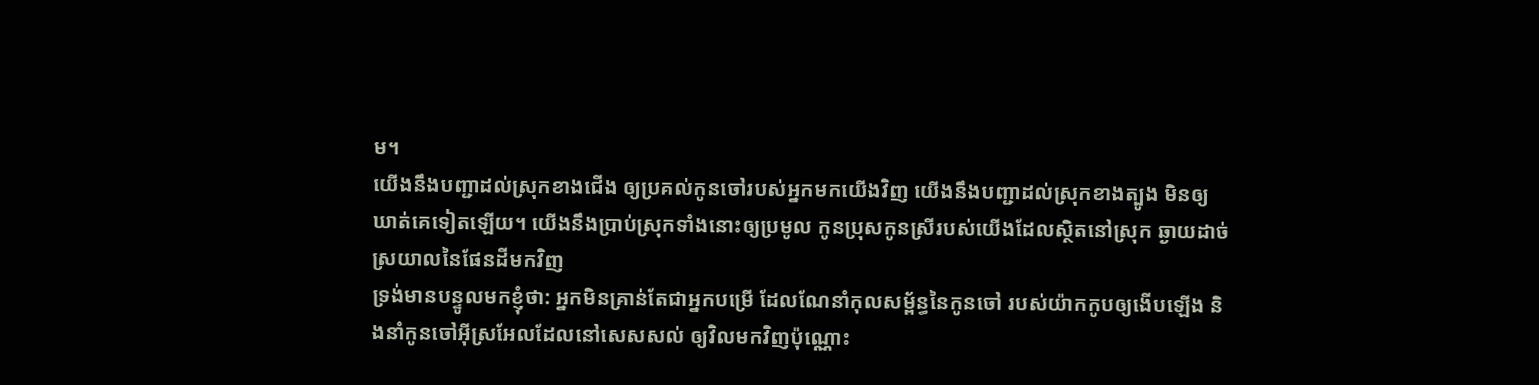ម។
យើងនឹងបញ្ជាដល់ស្រុកខាងជើង ឲ្យប្រគល់កូនចៅរបស់អ្នកមកយើងវិញ យើងនឹងបញ្ជាដល់ស្រុកខាងត្បូង មិនឲ្យឃាត់គេទៀតឡើយ។ យើងនឹងប្រាប់ស្រុកទាំងនោះឲ្យប្រមូល កូនប្រុសកូនស្រីរបស់យើងដែលស្ថិតនៅស្រុក ឆ្ងាយដាច់ស្រយាលនៃផែនដីមកវិញ
ទ្រង់មានបន្ទូលមកខ្ញុំថា: អ្នកមិនគ្រាន់តែជាអ្នកបម្រើ ដែលណែនាំកុលសម្ព័ន្ធនៃកូនចៅ របស់យ៉ាកកូបឲ្យងើបឡើង និងនាំកូនចៅអ៊ីស្រអែលដែលនៅសេសសល់ ឲ្យវិលមកវិញប៉ុណ្ណោះ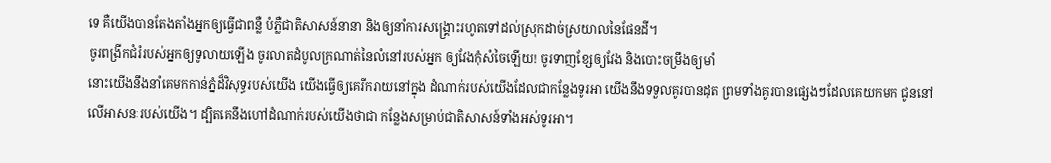ទេ គឺយើងបានតែងតាំងអ្នកឲ្យធ្វើជាពន្លឺ បំភ្លឺជាតិសាសន៍នានា និងឲ្យនាំការសង្គ្រោះរហូតទៅដល់ស្រុកដាច់ស្រយាលនៃផែនដី។
ចូរពង្រីកជំរំរបស់អ្នកឲ្យទូលាយឡើង ចូរលាតដំបូលក្រណាត់នៃលំនៅរបស់អ្នក ឲ្យវែងកុំសំចៃឡើយ! ចូរទាញខ្សែឲ្យវែង និងបោះចម្រឹងឲ្យមាំ
នោះយើងនឹងនាំគេមកកាន់ភ្នំដ៏វិសុទ្ធរបស់យើង យើងធ្វើឲ្យគេរីករាយនៅក្នុង ដំណាក់របស់យើងដែលជាកន្លែងទូរអា យើងនឹងទទួលគូរបានដុត ព្រមទាំងគូរបានផ្សេងៗដែលគេយកមក ជូននៅលើអាសនៈរបស់យើង។ ដ្បិតគេនឹងហៅដំណាក់របស់យើងថាជា កន្លែងសម្រាប់ជាតិសាសន៍ទាំងអស់ទូរអា។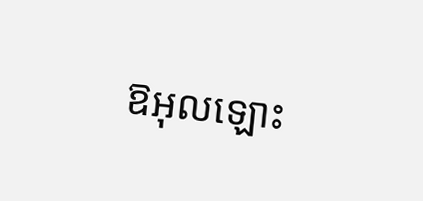ឱអុលឡោះ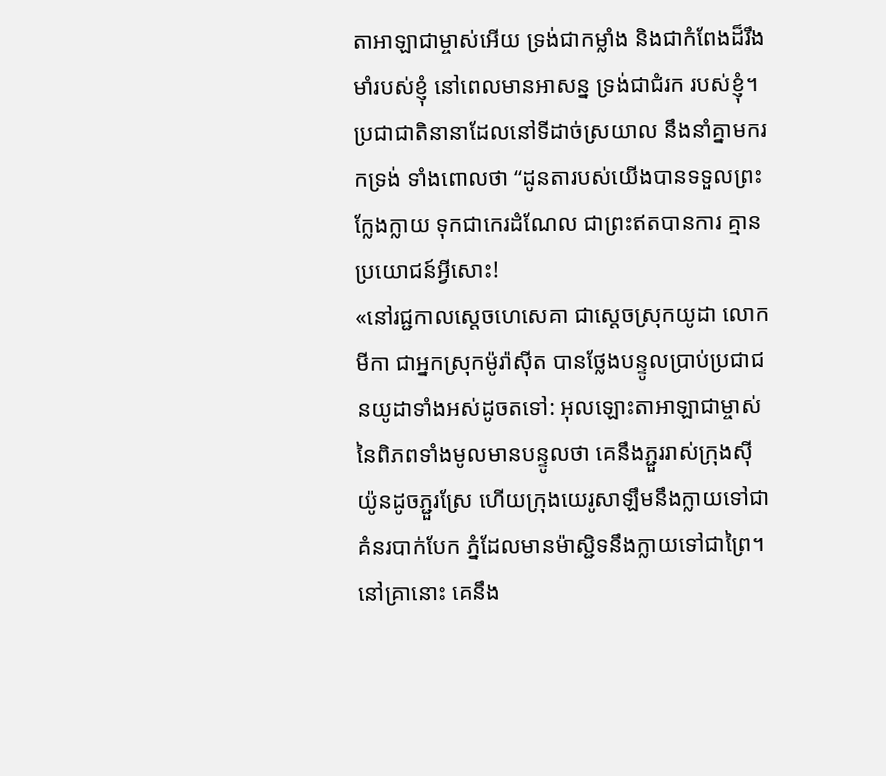តាអាឡាជាម្ចាស់អើយ ទ្រង់ជាកម្លាំង និងជាកំពែងដ៏រឹងមាំរបស់ខ្ញុំ នៅពេលមានអាសន្ន ទ្រង់ជាជំរក របស់ខ្ញុំ។ ប្រជាជាតិនានាដែលនៅទីដាច់ស្រយាល នឹងនាំគ្នាមករកទ្រង់ ទាំងពោលថា “ដូនតារបស់យើងបានទទួលព្រះក្លែងក្លាយ ទុកជាកេរដំណែល ជាព្រះឥតបានការ គ្មានប្រយោជន៍អ្វីសោះ!
«នៅរជ្ជកាលស្តេចហេសេគា ជាស្ដេចស្រុកយូដា លោកមីកា ជាអ្នកស្រុកម៉ូរ៉ាស៊ីត បានថ្លែងបន្ទូលប្រាប់ប្រជាជនយូដាទាំងអស់ដូចតទៅ: អុលឡោះតាអាឡាជាម្ចាស់នៃពិភពទាំងមូលមានបន្ទូលថា គេនឹងភ្ជួររាស់ក្រុងស៊ីយ៉ូនដូចភ្ជួរស្រែ ហើយក្រុងយេរូសាឡឹមនឹងក្លាយទៅជា គំនរបាក់បែក ភ្នំដែលមានម៉ាស្ជិទនឹងក្លាយទៅជាព្រៃ។
នៅគ្រានោះ គេនឹង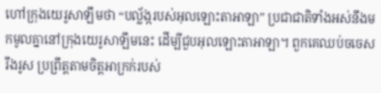ហៅក្រុងយេរូសាឡឹមថា “បល្ល័ង្ករបស់អុលឡោះតាអាឡា” ប្រជាជាតិទាំងអស់នឹងមកមូលគ្នានៅក្រុងយេរូសាឡឹមនេះ ដើម្បីជួបអុលឡោះតាអាឡា។ ពួកគេឈប់ចចេសរឹងរូស ប្រព្រឹត្តតាមចិត្តអាក្រក់របស់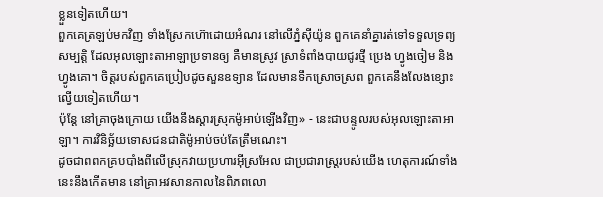ខ្លួនទៀតហើយ។
ពួកគេត្រឡប់មកវិញ ទាំងស្រែកហ៊ោដោយអំណរ នៅលើភ្នំស៊ីយ៉ូន ពួកគេនាំគ្នារត់ទៅទទួលទ្រព្យសម្បត្តិ ដែលអុលឡោះតាអាឡាប្រទានឲ្យ គឺមានស្រូវ ស្រាទំពាំងបាយជូរថ្មី ប្រេង ហ្វូងចៀម និងហ្វូងគោ។ ចិត្តរបស់ពួកគេប្រៀបដូចសួនឧទ្យាន ដែលមានទឹកស្រោចស្រព ពួកគេនឹងលែងខ្សោះល្វើយទៀតហើយ។
ប៉ុន្តែ នៅគ្រាចុងក្រោយ យើងនឹងស្ដារស្រុកម៉ូអាប់ឡើងវិញ» - នេះជាបន្ទូលរបស់អុលឡោះតាអាឡា។ ការវិនិច្ឆ័យទោសជនជាតិម៉ូអាប់ចប់តែត្រឹមណេះ។
ដូចជាពពកគ្របបាំងពីលើស្រុកវាយប្រហារអ៊ីស្រអែល ជាប្រជារាស្ត្ររបស់យើង ហេតុការណ៍ទាំងនេះនឹងកើតមាន នៅគ្រាអវសានកាលនៃពិភពលោ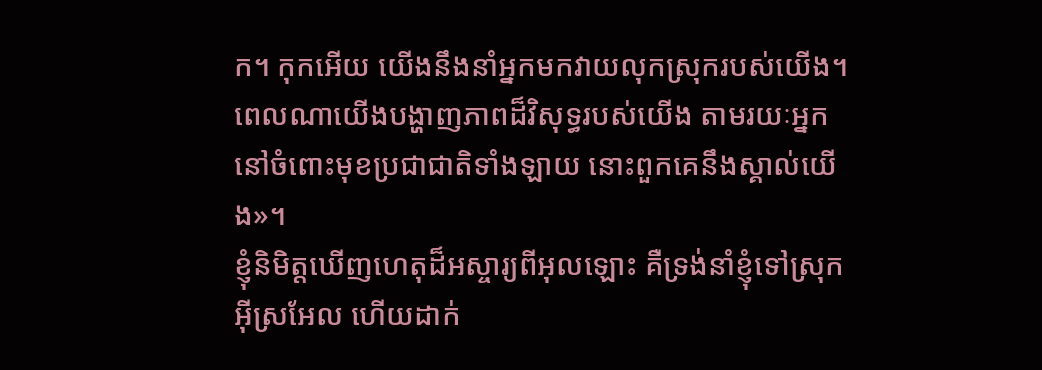ក។ កុកអើយ យើងនឹងនាំអ្នកមកវាយលុកស្រុករបស់យើង។ ពេលណាយើងបង្ហាញភាពដ៏វិសុទ្ធរបស់យើង តាមរយៈអ្នក នៅចំពោះមុខប្រជាជាតិទាំងឡាយ នោះពួកគេនឹងស្គាល់យើង»។
ខ្ញុំនិមិត្តឃើញហេតុដ៏អស្ចារ្យពីអុលឡោះ គឺទ្រង់នាំខ្ញុំទៅស្រុកអ៊ីស្រអែល ហើយដាក់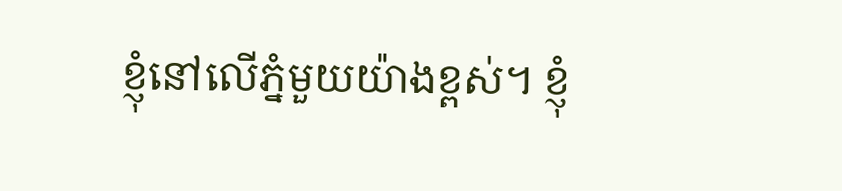ខ្ញុំនៅលើភ្នំមួយយ៉ាងខ្ពស់។ ខ្ញុំ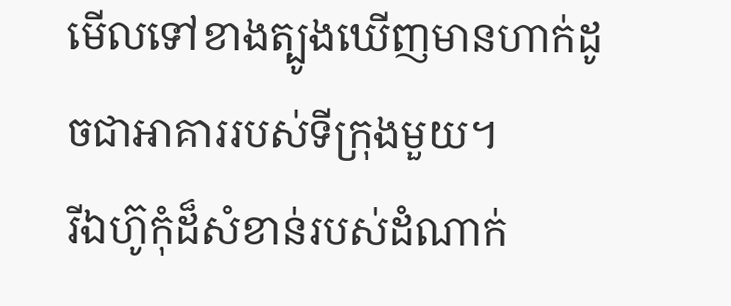មើលទៅខាងត្បូងឃើញមានហាក់ដូចជាអាគាររបស់ទីក្រុងមួយ។
រីឯហ៊ូកុំដ៏សំខាន់របស់ដំណាក់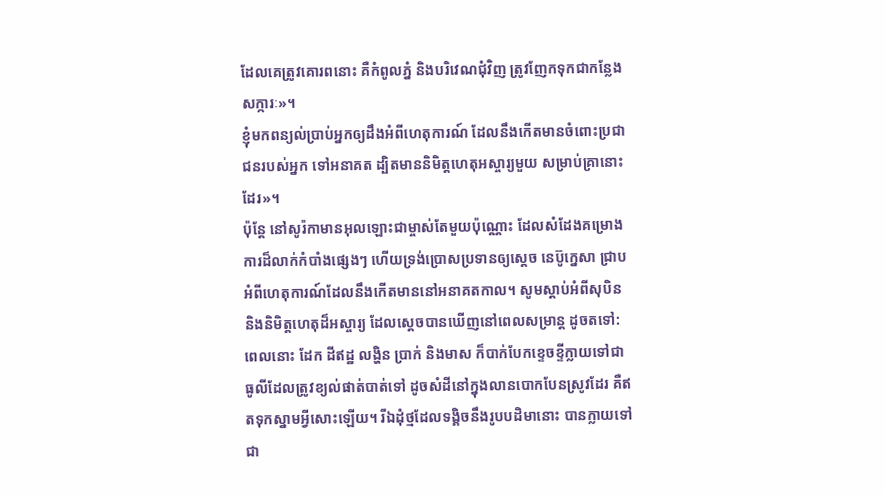ដែលគេត្រូវគោរពនោះ គឺកំពូលភ្នំ និងបរិវេណជុំវិញ ត្រូវញែកទុកជាកន្លែងសក្ការៈ»។
ខ្ញុំមកពន្យល់ប្រាប់អ្នកឲ្យដឹងអំពីហេតុការណ៍ ដែលនឹងកើតមានចំពោះប្រជាជនរបស់អ្នក ទៅអនាគត ដ្បិតមាននិមិត្តហេតុអស្ចារ្យមួយ សម្រាប់គ្រានោះដែរ»។
ប៉ុន្តែ នៅសូរ៉កាមានអុលឡោះជាម្ចាស់តែមួយប៉ុណ្ណោះ ដែលសំដែងគម្រោងការដ៏លាក់កំបាំងផ្សេងៗ ហើយទ្រង់ប្រោសប្រទានឲ្យស្តេច នេប៊ូក្នេសា ជ្រាបអំពីហេតុការណ៍ដែលនឹងកើតមាននៅអនាគតកាល។ សូមស្តាប់អំពីសុបិន និងនិមិត្តហេតុដ៏អស្ចារ្យ ដែលស្តេចបានឃើញនៅពេលសម្រាន្ត ដូចតទៅ:
ពេលនោះ ដែក ដីឥដ្ឋ លង្ហិន ប្រាក់ និងមាស ក៏បាក់បែកខ្ទេចខ្ទីក្លាយទៅជាធូលីដែលត្រូវខ្យល់ផាត់បាត់ទៅ ដូចសំដីនៅក្នុងលានបោកបែនស្រូវដែរ គឺឥតទុកស្នាមអ្វីសោះឡើយ។ រីឯដុំថ្មដែលទង្គិចនឹងរូបបដិមានោះ បានក្លាយទៅជា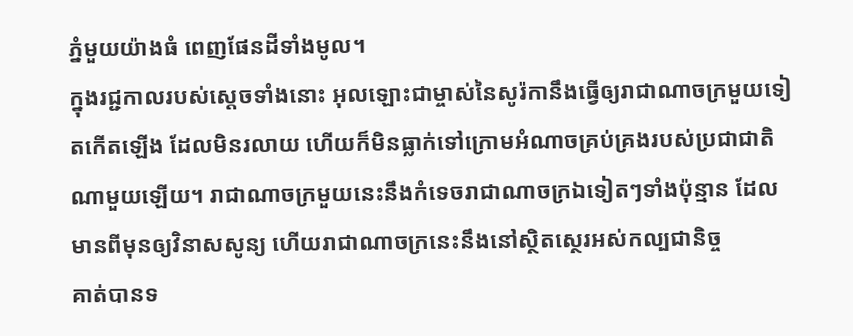ភ្នំមួយយ៉ាងធំ ពេញផែនដីទាំងមូល។
ក្នុងរជ្ជកាលរបស់ស្តេចទាំងនោះ អុលឡោះជាម្ចាស់នៃសូរ៉កានឹងធ្វើឲ្យរាជាណាចក្រមួយទៀតកើតឡើង ដែលមិនរលាយ ហើយក៏មិនធ្លាក់ទៅក្រោមអំណាចគ្រប់គ្រងរបស់ប្រជាជាតិណាមួយឡើយ។ រាជាណាចក្រមួយនេះនឹងកំទេចរាជាណាចក្រឯទៀតៗទាំងប៉ុន្មាន ដែលមានពីមុនឲ្យវិនាសសូន្យ ហើយរាជាណាចក្រនេះនឹងនៅស្ថិតស្ថេរអស់កល្បជានិច្ច
គាត់បានទ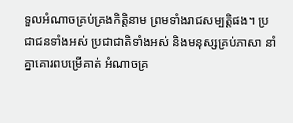ទួលអំណាចគ្រប់គ្រងកិត្តិនាម ព្រមទាំងរាជសម្បត្តិផង។ ប្រជាជនទាំងអស់ ប្រជាជាតិទាំងអស់ និងមនុស្សគ្រប់ភាសា នាំគ្នាគោរពបម្រើគាត់ អំណាចគ្រ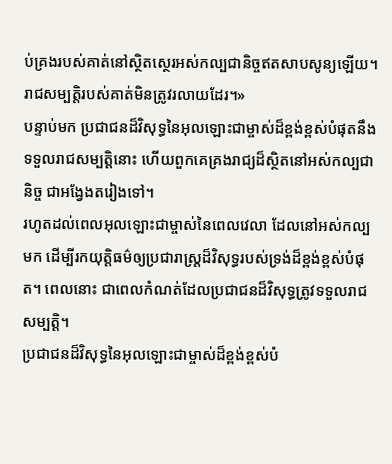ប់គ្រងរបស់គាត់នៅស្ថិតស្ថេរអស់កល្បជានិច្ចឥតសាបសូន្យឡើយ។ រាជសម្បត្តិរបស់គាត់មិនត្រូវរលាយដែរ។»
បន្ទាប់មក ប្រជាជនដ៏វិសុទ្ធនៃអុលឡោះជាម្ចាស់ដ៏ខ្ពង់ខ្ពស់បំផុតនឹងទទួលរាជសម្បត្តិនោះ ហើយពួកគេគ្រងរាជ្យដ៏ស្ថិតនៅអស់កល្បជានិច្ច ជាអង្វែងតរៀងទៅ។
រហូតដល់ពេលអុលឡោះជាម្ចាស់នៃពេលវេលា ដែលនៅអស់កល្បមក ដើម្បីរកយុត្តិធម៌ឲ្យប្រជារាស្ត្រដ៏វិសុទ្ធរបស់ទ្រង់ដ៏ខ្ពង់ខ្ពស់បំផុត។ ពេលនោះ ជាពេលកំណត់ដែលប្រជាជនដ៏វិសុទ្ធត្រូវទទួលរាជសម្បត្តិ។
ប្រជាជនដ៏វិសុទ្ធនៃអុលឡោះជាម្ចាស់ដ៏ខ្ពង់ខ្ពស់បំ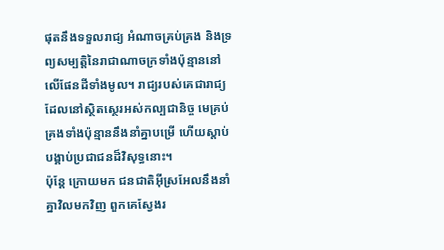ផុតនឹងទទួលរាជ្យ អំណាចគ្រប់គ្រង និងទ្រព្យសម្បត្តិនៃរាជាណាចក្រទាំងប៉ុន្មាននៅលើផែនដីទាំងមូល។ រាជ្យរបស់គេជារាជ្យដែលនៅស្ថិតស្ថេរអស់កល្បជានិច្ច មេគ្រប់គ្រងទាំងប៉ុន្មាននឹងនាំគ្នាបម្រើ ហើយស្ដាប់បង្គាប់ប្រជាជនដ៏វិសុទ្ធនោះ។
ប៉ុន្តែ ក្រោយមក ជនជាតិអ៊ីស្រអែលនឹងនាំគ្នាវិលមកវិញ ពួកគេស្វែងរ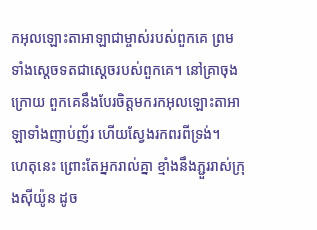កអុលឡោះតាអាឡាជាម្ចាស់របស់ពួកគេ ព្រមទាំងស្តេចទតជាស្ដេចរបស់ពួកគេ។ នៅគ្រាចុងក្រោយ ពួកគេនឹងបែរចិត្តមករកអុលឡោះតាអាឡាទាំងញាប់ញ័រ ហើយស្វែងរកពរពីទ្រង់។
ហេតុនេះ ព្រោះតែអ្នករាល់គ្នា ខ្មាំងនឹងភ្ជួររាស់ក្រុងស៊ីយ៉ូន ដូច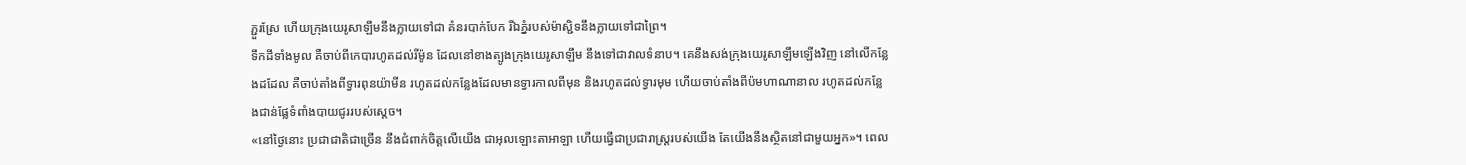ភ្ជួរស្រែ ហើយក្រុងយេរូសាឡឹមនឹងក្លាយទៅជា គំនរបាក់បែក រីឯភ្នំរបស់ម៉ាស្ជិទនឹងក្លាយទៅជាព្រៃ។
ទឹកដីទាំងមូល គឺចាប់ពីកេបារហូតដល់រីម៉ូន ដែលនៅខាងត្បូងក្រុងយេរូសាឡឹម នឹងទៅជាវាលទំនាប។ គេនឹងសង់ក្រុងយេរូសាឡឹមឡើងវិញ នៅលើកន្លែងដដែល គឺចាប់តាំងពីទ្វារពុនយ៉ាមីន រហូតដល់កន្លែងដែលមានទ្វារកាលពីមុន និងរហូតដល់ទ្វារមុម ហើយចាប់តាំងពីប៉មហាណានាល រហូតដល់កន្លែងជាន់ផ្លែទំពាំងបាយជូររបស់ស្តេច។
«នៅថ្ងៃនោះ ប្រជាជាតិជាច្រើន នឹងជំពាក់ចិត្តលើយើង ជាអុលឡោះតាអាឡា ហើយធ្វើជាប្រជារាស្ត្ររបស់យើង តែយើងនឹងស្ថិតនៅជាមួយអ្នក»។ ពេល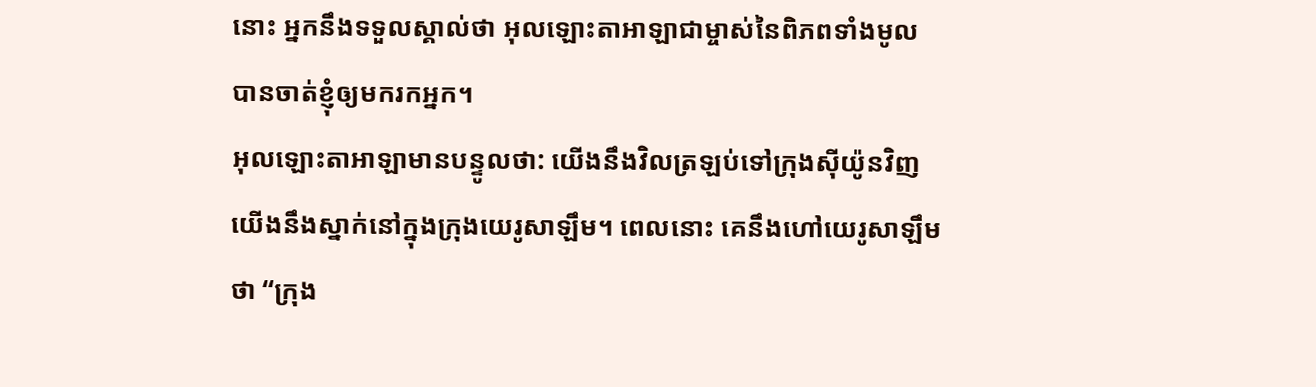នោះ អ្នកនឹងទទួលស្គាល់ថា អុលឡោះតាអាឡាជាម្ចាស់នៃពិភពទាំងមូល បានចាត់ខ្ញុំឲ្យមករកអ្នក។
អុលឡោះតាអាឡាមានបន្ទូលថា: យើងនឹងវិលត្រឡប់ទៅក្រុងស៊ីយ៉ូនវិញ យើងនឹងស្នាក់នៅក្នុងក្រុងយេរូសាឡឹម។ ពេលនោះ គេនឹងហៅយេរូសាឡឹមថា “ក្រុង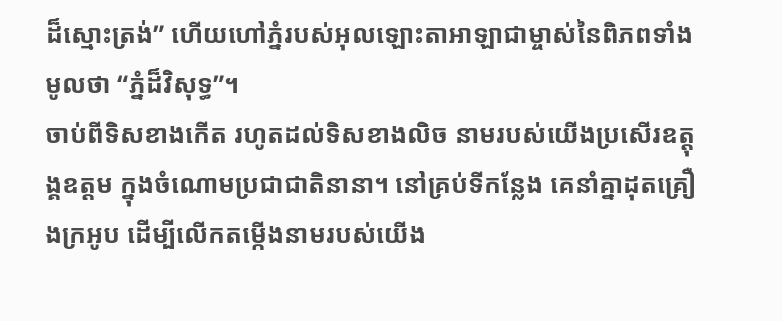ដ៏ស្មោះត្រង់” ហើយហៅភ្នំរបស់អុលឡោះតាអាឡាជាម្ចាស់នៃពិភពទាំងមូលថា “ភ្នំដ៏វិសុទ្ធ”។
ចាប់ពីទិសខាងកើត រហូតដល់ទិសខាងលិច នាមរបស់យើងប្រសើរឧត្ដុង្គឧត្ដម ក្នុងចំណោមប្រជាជាតិនានា។ នៅគ្រប់ទីកន្លែង គេនាំគ្នាដុតគ្រឿងក្រអូប ដើម្បីលើកតម្កើងនាមរបស់យើង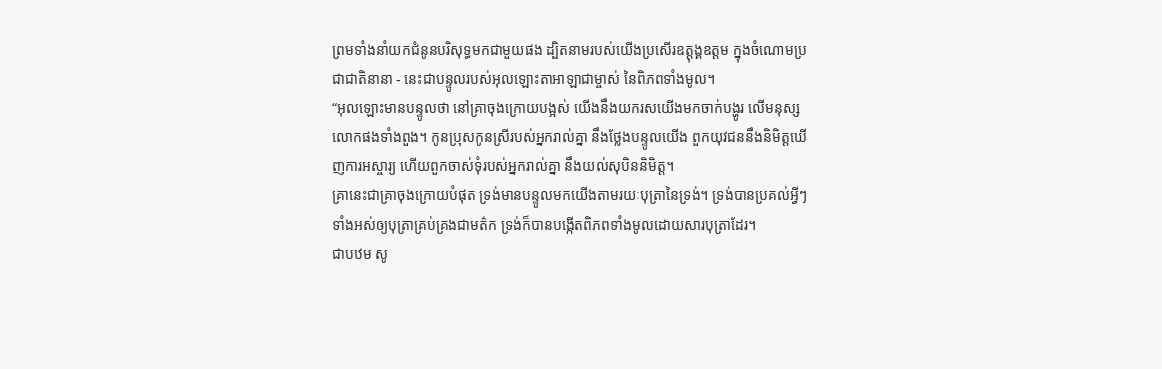ព្រមទាំងនាំយកជំនូនបរិសុទ្ធមកជាមួយផង ដ្បិតនាមរបស់យើងប្រសើរឧត្ដុង្គឧត្ដម ក្នុងចំណោមប្រជាជាតិនានា - នេះជាបន្ទូលរបស់អុលឡោះតាអាឡាជាម្ចាស់ នៃពិភពទាំងមូល។
“អុលឡោះមានបន្ទូលថា នៅគ្រាចុងក្រោយបង្អស់ យើងនឹងយករសយើងមកចាក់បង្ហូរ លើមនុស្សលោកផងទាំងពួង។ កូនប្រុសកូនស្រីរបស់អ្នករាល់គ្នា នឹងថ្លែងបន្ទូលយើង ពួកយុវជននឹងនិមិត្ដឃើញការអស្ចារ្យ ហើយពួកចាស់ទុំរបស់អ្នករាល់គ្នា នឹងយល់សុបិននិមិត្ដ។
គ្រានេះជាគ្រាចុងក្រោយបំផុត ទ្រង់មានបន្ទូលមកយើងតាមរយៈបុត្រានៃទ្រង់។ ទ្រង់បានប្រគល់អ្វីៗទាំងអស់ឲ្យបុត្រាគ្រប់គ្រងជាមត៌ក ទ្រង់ក៏បានបង្កើតពិភពទាំងមូលដោយសារបុត្រាដែរ។
ជាបឋម សូ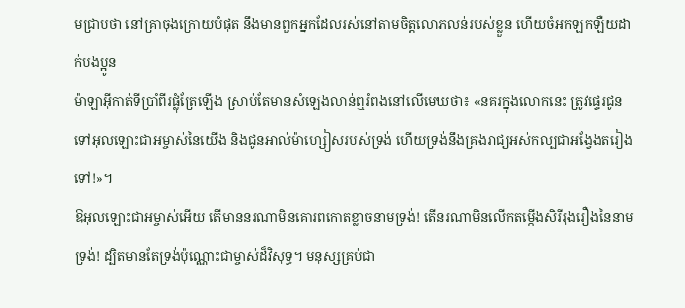មជ្រាបថា នៅគ្រាចុងក្រោយបំផុត នឹងមានពួកអ្នកដែលរស់នៅតាមចិត្ដលោភលន់របស់ខ្លួន ហើយចំអកឡកឡឺយដាក់បងប្អូន
ម៉ាឡាអ៊ីកាត់ទីប្រាំពីរផ្លុំត្រែឡើង ស្រាប់តែមានសំឡេងលាន់ឮរំពងនៅលើមេឃថា៖ «នគរក្នុងលោកនេះ ត្រូវផ្ទេរជូនទៅអុលឡោះជាអម្ចាស់នៃយើង និងជូនអាល់ម៉ាហ្សៀសរបស់ទ្រង់ ហើយទ្រង់នឹងគ្រងរាជ្យអស់កល្បជាអង្វែងតរៀងទៅ!»។
ឱអុលឡោះជាអម្ចាស់អើយ តើមាននរណាមិនគោរពកោតខ្លាចនាមទ្រង់! តើនរណាមិនលើកតម្កើងសិរីរុងរឿងនៃនាមទ្រង់! ដ្បិតមានតែទ្រង់ប៉ុណ្ណោះជាម្ចាស់ដ៏វិសុទ្ធ។ មនុស្សគ្រប់ជា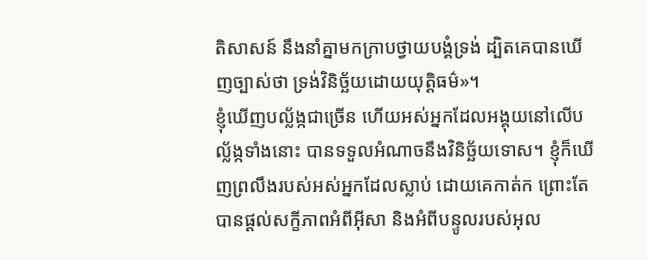តិសាសន៍ នឹងនាំគ្នាមកក្រាបថ្វាយបង្គំទ្រង់ ដ្បិតគេបានឃើញច្បាស់ថា ទ្រង់វិនិច្ឆ័យដោយយុត្ដិធម៌»។
ខ្ញុំឃើញបល្ល័ង្កជាច្រើន ហើយអស់អ្នកដែលអង្គុយនៅលើបល្ល័ង្កទាំងនោះ បានទទួលអំណាចនឹងវិនិច្ឆ័យទោស។ ខ្ញុំក៏ឃើញព្រលឹងរបស់អស់អ្នកដែលស្លាប់ ដោយគេកាត់ក ព្រោះតែបានផ្ដល់សក្ខីភាពអំពីអ៊ីសា និងអំពីបន្ទូលរបស់អុល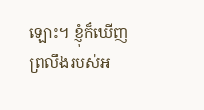ឡោះ។ ខ្ញុំក៏ឃើញព្រលឹងរបស់អ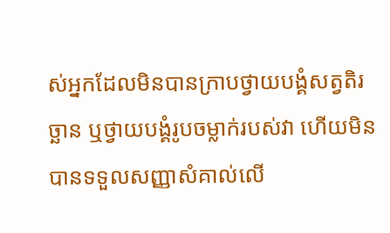ស់អ្នកដែលមិនបានក្រាបថ្វាយបង្គំសត្វតិរច្ឆាន ឬថ្វាយបង្គំរូបចម្លាក់របស់វា ហើយមិនបានទទួលសញ្ញាសំគាល់លើ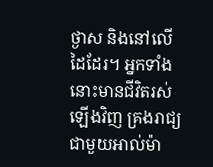ថ្ងាស និងនៅលើដៃដែរ។ អ្នកទាំងនោះមានជីវិតរស់ឡើងវិញ គ្រងរាជ្យជាមួយអាល់ម៉ា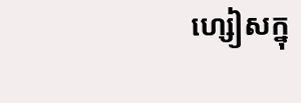ហ្សៀសក្នុ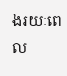ងរយៈពេល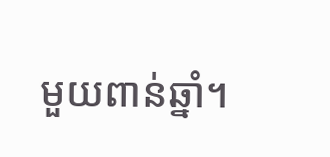មួយពាន់ឆ្នាំ។